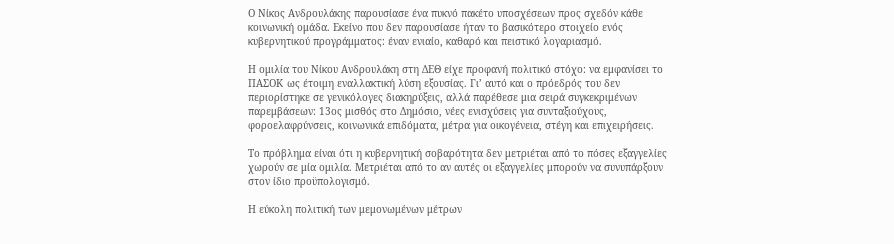Ο Νίκος Ανδρουλάκης παρουσίασε ένα πυκνό πακέτο υποσχέσεων προς σχεδόν κάθε κοινωνική ομάδα. Εκείνο που δεν παρουσίασε ήταν το βασικότερο στοιχείο ενός κυβερνητικού προγράμματος: έναν ενιαίο, καθαρό και πειστικό λογαριασμό.

Η ομιλία του Νίκου Ανδρουλάκη στη ΔΕΘ είχε προφανή πολιτικό στόχο: να εμφανίσει το ΠΑΣΟΚ ως έτοιμη εναλλακτική λύση εξουσίας. Γι’ αυτό και ο πρόεδρός του δεν περιορίστηκε σε γενικόλογες διακηρύξεις, αλλά παρέθεσε μια σειρά συγκεκριμένων παρεμβάσεων: 13ος μισθός στο Δημόσιο, νέες ενισχύσεις για συνταξιούχους, φοροελαφρύνσεις, κοινωνικά επιδόματα, μέτρα για οικογένεια, στέγη και επιχειρήσεις.

Το πρόβλημα είναι ότι η κυβερνητική σοβαρότητα δεν μετριέται από το πόσες εξαγγελίες χωρούν σε μία ομιλία. Μετριέται από το αν αυτές οι εξαγγελίες μπορούν να συνυπάρξουν στον ίδιο προϋπολογισμό.

Η εύκολη πολιτική των μεμονωμένων μέτρων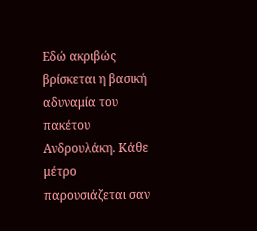Εδώ ακριβώς βρίσκεται η βασική αδυναμία του πακέτου Ανδρουλάκη. Κάθε μέτρο παρουσιάζεται σαν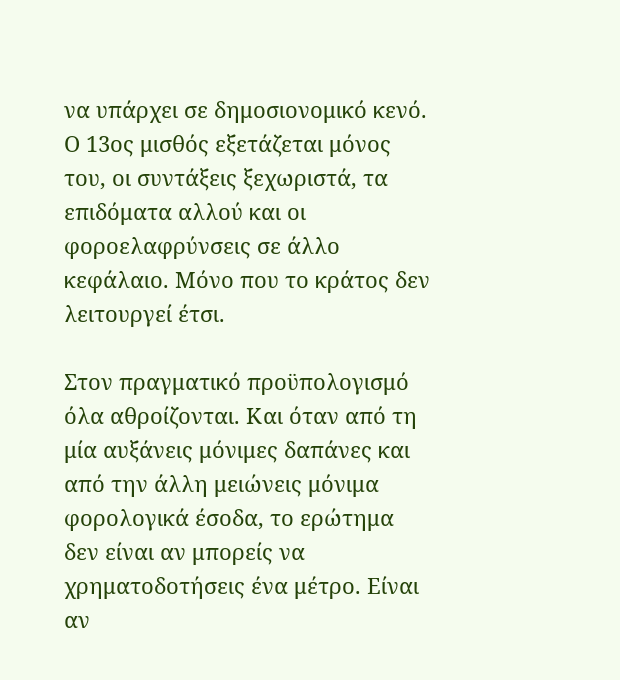να υπάρχει σε δημοσιονομικό κενό. Ο 13ος μισθός εξετάζεται μόνος του, οι συντάξεις ξεχωριστά, τα επιδόματα αλλού και οι φοροελαφρύνσεις σε άλλο κεφάλαιο. Μόνο που το κράτος δεν λειτουργεί έτσι.

Στον πραγματικό προϋπολογισμό όλα αθροίζονται. Και όταν από τη μία αυξάνεις μόνιμες δαπάνες και από την άλλη μειώνεις μόνιμα φορολογικά έσοδα, το ερώτημα δεν είναι αν μπορείς να χρηματοδοτήσεις ένα μέτρο. Είναι αν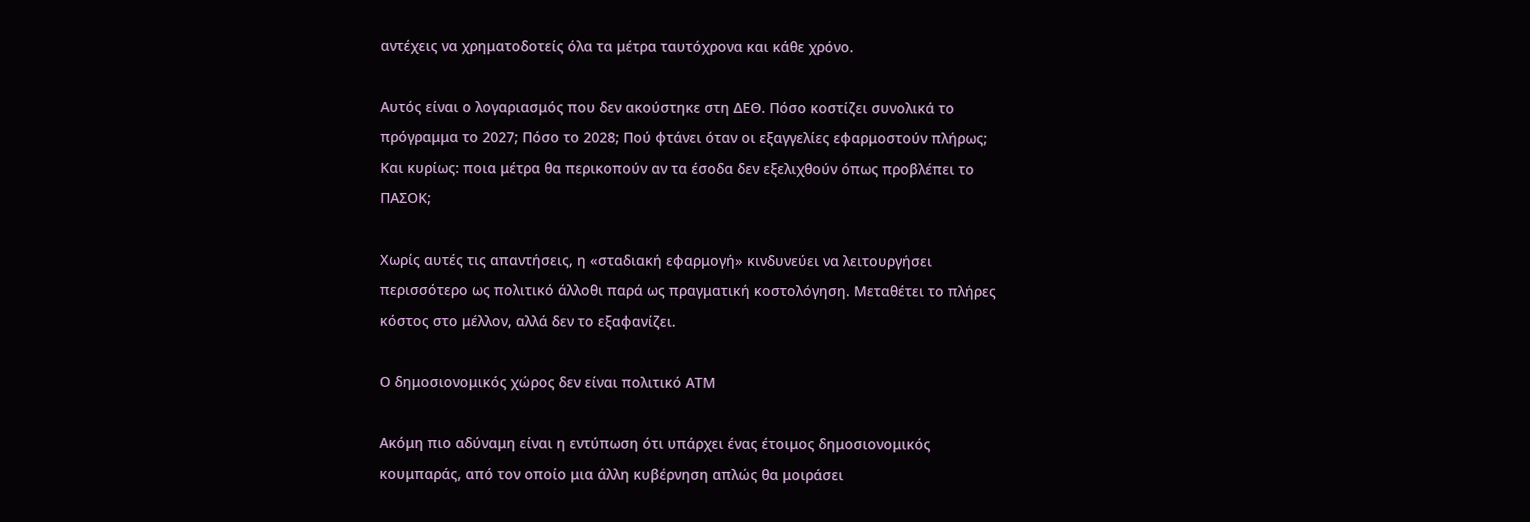αντέχεις να χρηματοδοτείς όλα τα μέτρα ταυτόχρονα και κάθε χρόνο.

Αυτός είναι ο λογαριασμός που δεν ακούστηκε στη ΔΕΘ. Πόσο κοστίζει συνολικά το πρόγραμμα το 2027; Πόσο το 2028; Πού φτάνει όταν οι εξαγγελίες εφαρμοστούν πλήρως; Και κυρίως: ποια μέτρα θα περικοπούν αν τα έσοδα δεν εξελιχθούν όπως προβλέπει το ΠΑΣΟΚ;

Χωρίς αυτές τις απαντήσεις, η «σταδιακή εφαρμογή» κινδυνεύει να λειτουργήσει περισσότερο ως πολιτικό άλλοθι παρά ως πραγματική κοστολόγηση. Μεταθέτει το πλήρες κόστος στο μέλλον, αλλά δεν το εξαφανίζει.

Ο δημοσιονομικός χώρος δεν είναι πολιτικό ΑΤΜ

Ακόμη πιο αδύναμη είναι η εντύπωση ότι υπάρχει ένας έτοιμος δημοσιονομικός κουμπαράς, από τον οποίο μια άλλη κυβέρνηση απλώς θα μοιράσει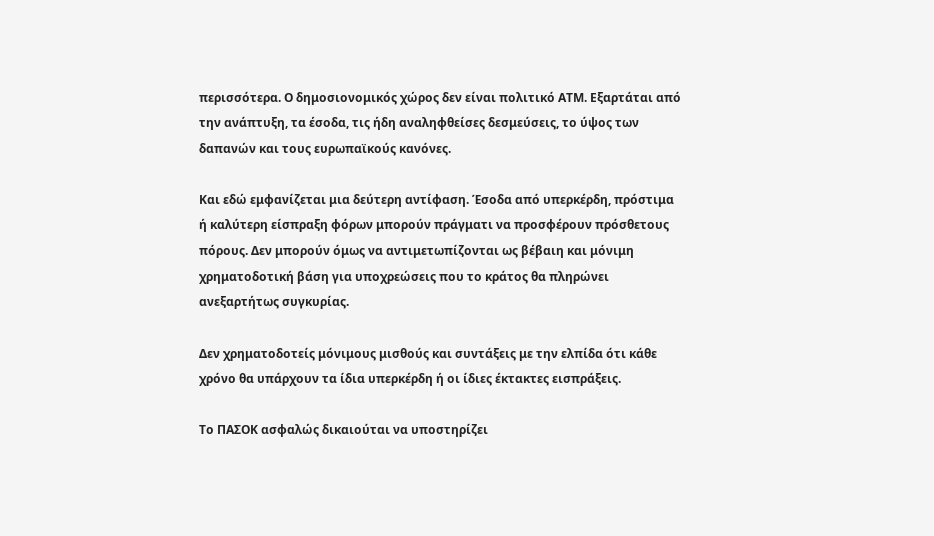περισσότερα. Ο δημοσιονομικός χώρος δεν είναι πολιτικό ΑΤΜ. Εξαρτάται από την ανάπτυξη, τα έσοδα, τις ήδη αναληφθείσες δεσμεύσεις, το ύψος των δαπανών και τους ευρωπαϊκούς κανόνες.

Και εδώ εμφανίζεται μια δεύτερη αντίφαση. Έσοδα από υπερκέρδη, πρόστιμα ή καλύτερη είσπραξη φόρων μπορούν πράγματι να προσφέρουν πρόσθετους πόρους. Δεν μπορούν όμως να αντιμετωπίζονται ως βέβαιη και μόνιμη χρηματοδοτική βάση για υποχρεώσεις που το κράτος θα πληρώνει ανεξαρτήτως συγκυρίας.

Δεν χρηματοδοτείς μόνιμους μισθούς και συντάξεις με την ελπίδα ότι κάθε χρόνο θα υπάρχουν τα ίδια υπερκέρδη ή οι ίδιες έκτακτες εισπράξεις.

Το ΠΑΣΟΚ ασφαλώς δικαιούται να υποστηρίζει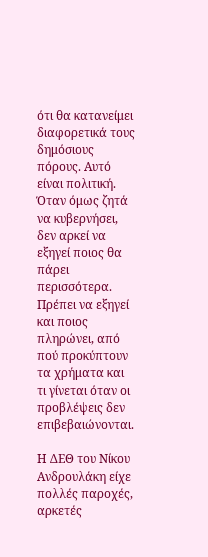ότι θα κατανείμει διαφορετικά τους δημόσιους πόρους. Αυτό είναι πολιτική. Όταν όμως ζητά να κυβερνήσει, δεν αρκεί να εξηγεί ποιος θα πάρει περισσότερα. Πρέπει να εξηγεί και ποιος πληρώνει, από πού προκύπτουν τα χρήματα και τι γίνεται όταν οι προβλέψεις δεν επιβεβαιώνονται.

Η ΔΕΘ του Νίκου Ανδρουλάκη είχε πολλές παροχές, αρκετές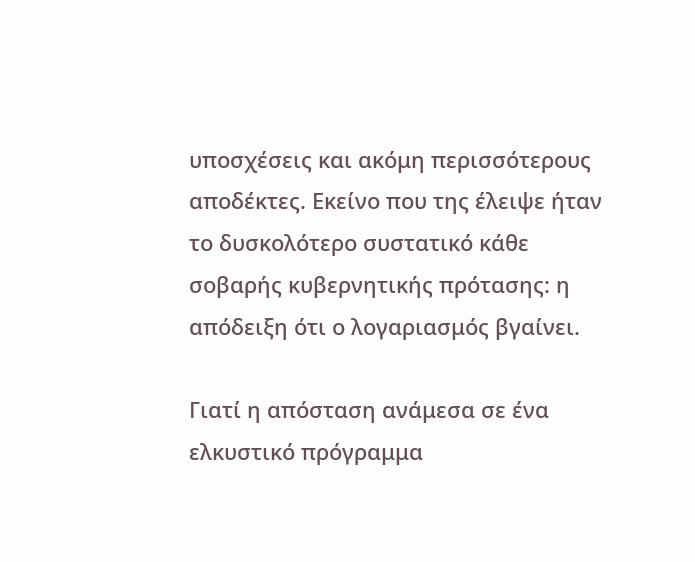υποσχέσεις και ακόμη περισσότερους αποδέκτες. Εκείνο που της έλειψε ήταν το δυσκολότερο συστατικό κάθε σοβαρής κυβερνητικής πρότασης: η απόδειξη ότι ο λογαριασμός βγαίνει.

Γιατί η απόσταση ανάμεσα σε ένα ελκυστικό πρόγραμμα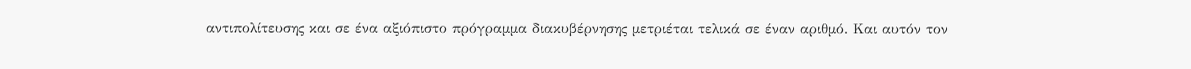αντιπολίτευσης και σε ένα αξιόπιστο πρόγραμμα διακυβέρνησης μετριέται τελικά σε έναν αριθμό. Και αυτόν τον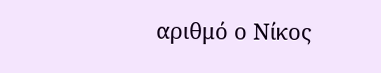αριθμό ο Νίκος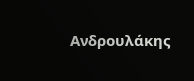Ανδρουλάκης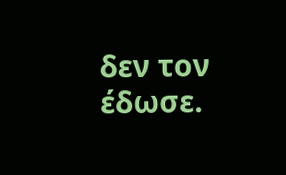δεν τον έδωσε.